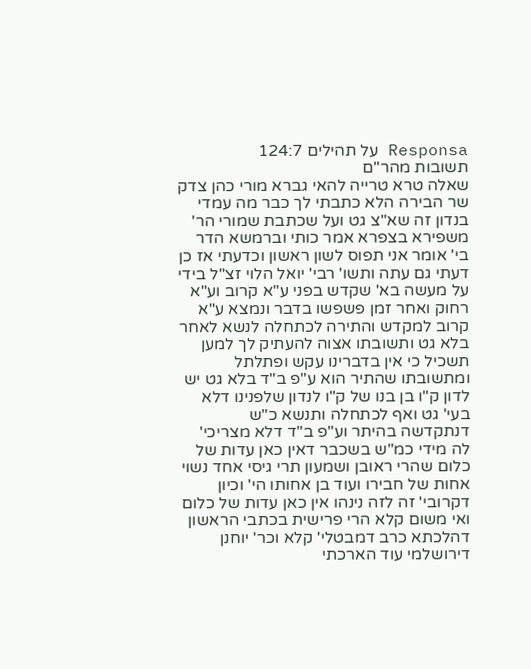Responsa על תהילים 124:7
תשובות מהר"ם
שאלה טרא טרייה להאי גברא מורי כהן צדק שר הבירה הלא כתבתי לך כבר מה עמדי בנדון זה שא"צ גט ועל שכתבת שמורי הר' משפירא בצפרא אמר כותי וברמשא הדר בי' אומר אני תפוס לשון ראשון וכדעתי אז כן דעתי גם עתה ותשו' רבי' יואל הלוי זצ"ל בידי על מעשה בא' שקדש בפני ע"א קרוב וע"א רחוק ואחר זמן פשפשו בדבר ונמצא ע"א קרוב למקדש והתירה לכתחלה לנשא לאחר בלא גט ותשובתו אצוה להעתיק לך למען תשכיל כי אין בדברינו עקש ופתלתל ומתשובתו שהתיר הוא ע"פ ב"ד בלא גט יש לדון ק"ו בן בנו של ק"ו לנדון שלפנינו דלא בעי' גט ואף לכתחלה ותנשא כ"ש דנתקדשה בהיתר וע"פ ב"ד דלא מצריכי' לה מידי כמ"ש בשכבר דאין כאן עדות של כלום שהרי ראובן ושמעון תרי גיסי אחד נשוי אחות של חבירו ועוד בן אחותו הי' וכיון דקרובי' זה לזה נינהו אין כאן עדות של כלום ואי משום קלא הרי פרישית בכתבי הראשון דהלכתא כרב דמבטלי' קלא וכר' יוחנן דירושלמי עוד הארכתי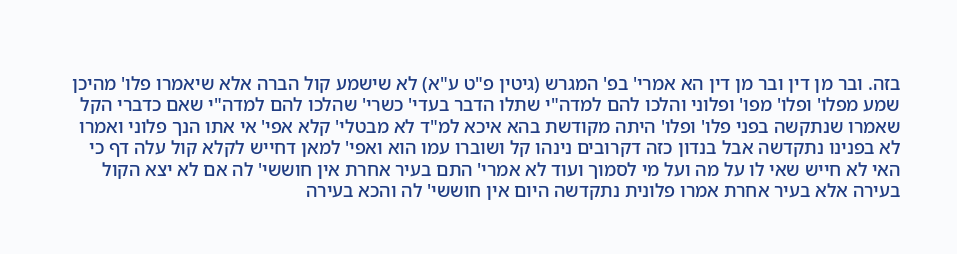בזה. ובר מן דין ובר מן דין הא אמרי' בפ' המגרש (גיטין פ"ט ע"א) לא שישמע קול הברה אלא שיאמרו פלו' מהיכן שמע מפלו' ופלו' מפו' ופלוני והלכו להם למדה"י שתלו הדבר בעדי' כשרי' שהלכו להם למדה"י שאם כדברי הקל שאמרו שנתקשה בפני פלו' ופלו' היתה מקודשת בהא איכא למ"ד לא מבטלי' קלא אפי' אי אתו הנך פלוני ואמרו לא בפנינו נתקדשה אבל בנדון כזה דקרובים נינהו קל ושוברו עמו הוא ואפי' למאן דחייש לקלא קול עלה דף כי האי לא חייש שאי לו על מה ועל מי לסמוך ועוד לא אמרי' התם בעיר אחרת אין חוששי' לה אם לא יצא הקול בעירה אלא בעיר אחרת אמרו פלונית נתקדשה היום אין חוששי' לה והכא בעירה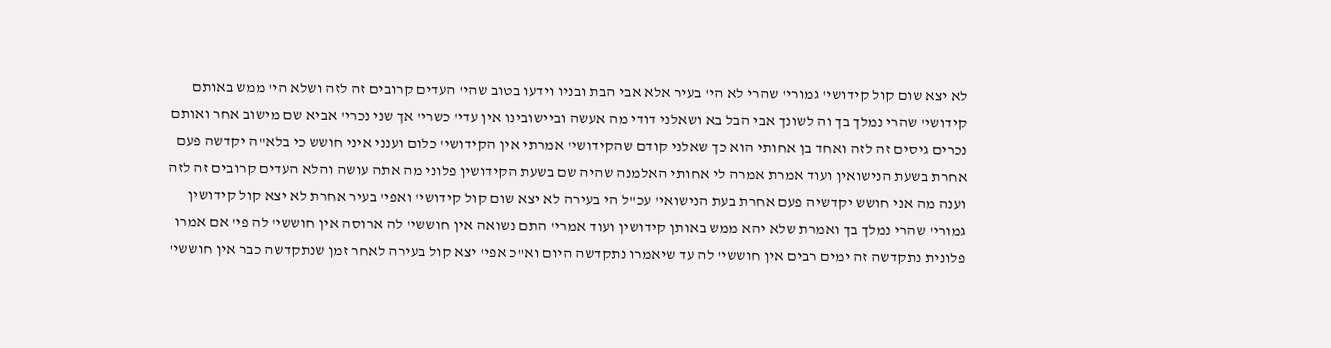לא יצא שום קול קידושי' גמורי' שהרי לא הי' בעיר אלא אבי הבת ובניו וידעו בטוב שהי' העדים קרובים זה לזה ושלא הי' ממש באותם קידושי' שהרי נמלך בך וה לשונך אבי הבל בא ושאלני דודי מה אעשה וביישובינו אין עדי' כשרי' אך שני נכרי' אביא שם מישוב אחר ואותם נכרים גיסים זה לזה ואחד בן אחותי הוא כך שאלני קודם שהקידושי' אמרתי אין הקידושי' כלום וענני איני חושש כי בלא"ה יקדשה פעם אחרת בשעת הנישואין ועוד אמרת אמרה לי אחותי האלמנה שהיה שם בשעת הקידושין פלוני מה אתה עושה והלא העדים קרובים זה לזה וענה מה אני חושש יקדשיה פעם אחרת בעת הנישואי' עכ"ל הי בעירה לא יצא שום קול קידושי' ואפי' בעיר אחרת לא יצא קול קידושין גמורי' שהרי נמלך בך ואמרת שלא יהא ממש באותן קידושין ועוד אמרי' התם נשואה אין חוששי' לה ארוסה אין חוששי' לה פי' אם אמרו פלונית נתקדשה זה ימים רבים אין חוששי' לה עד שיאמרו נתקדשה היום וא"כ אפי' יצא קול בעירה לאחר זמן שנתקדשה כבר אין חוששי'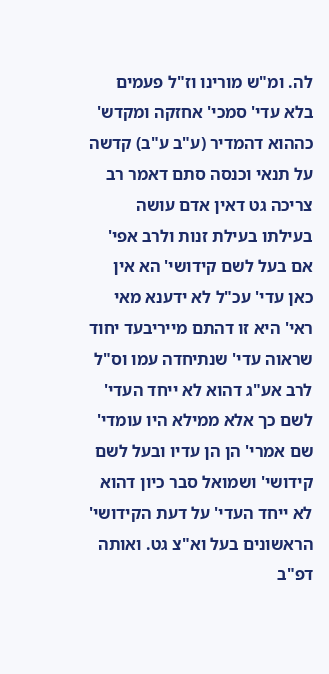לה. ומ"ש מורינו וז"ל פעמים בלא עדי' סמכי' אחזקה ומקדש' כההוא דהמדיר (ע"ב ע"ב) קדשה על תנאי וכנסה סתם דאמר רב צריכה גט דאין אדם עושה בעילתו בעילת זנות ולרב אפי' אם בעל לשם קידושי' הא אין כאן עדי' עכ"ל לא ידענא מאי ראי' היא זו דהתם מייריבעד יחוד שראוה עדי' שנתיחדה עמו וס"ל לרב אע"ג דהוא לא ייחד העדי' לשם כך אלא ממילא היו עומדי' שם אמרי' הן הן עדיו ובעל לשם קידושי' ושמואל סבר כיון דהוא לא ייחד העדי' על דעת הקידושי' הראשונים בעל וא"צ גט. ואותה דפ"ב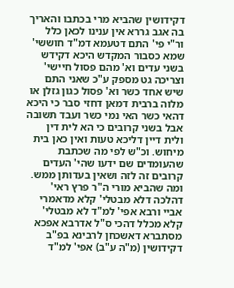דקידושין שהביא מרי בכתבו והאריך בה אגב גררא אין ענינו לכאן כלל ור"י פי' התם דטעמא דמ"ד חוששי' שמא כסבור המקדש היכא דקידש בשני עדים וא' מהם פסול חיישי' וצריכה גט מספק ע"כ שאני התם שיש אחד כשר וא' פסול כגון גזלן או מלוה ברבית דמאן דחזי סבר כי היכא דהאי כשר האי נמי כשר ועבד תשובה אבל בשני קרובים כי הא לית דין ולית דיין דליכא טעות ואין כאן בית מיחוש. וכ"ש לפי מה שכתבת שהעומדים שם ידעו שהי' העדים קרובים זה לזה ושאין בעדותן ממש. ומה שהביא מורי ה"ר פרץ ראי' דהלכה דלא מבטלי' קלא מדאמרי אביי ורבא אפי' למ"ד לא מבטלי' קלא מכלל דהכי ס"ל אדרבא אפכא מסתברא דאשכחן לרבינא בפ"ב דקידושין (מ"ה ע"ב) אפי' למ"ד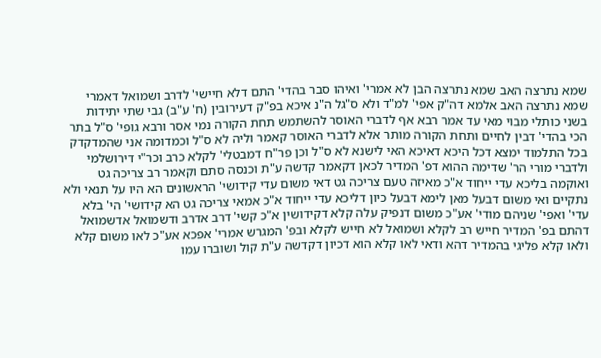שמא נתרצה האב שמא נתרצה הבן לא אמרי' ואיהו סבר בהדי' התם דלא חיישי' לדרב ושמואל דאמרי שמא נתרצה האב אלמא דה"ק אפי' למ"ד ולא ס"גל ה"נ איכא בפ"ק דעירובין (ח' ע"ב) גבי שתי יתידות בשני כותלי מבוי מאי עד אמר רבא אף לדברי האוסר להשתמש תחת הקורה נמי אסר ורבא גופי' ס"ל בתר הכי בהדי' דבין לחיים ותחת הקורה מותר אלא לדברי האוסר קאמר וליה לא ס"ל וכמדומה אני שהמדקדק בכל התלמוד ימצא דכל היכא דאיכא האי לישנא לא ס"ל וכן פר"ח דמבטלי' לקלא כרב וכר"י דירושלמי ולדברי מורי הר' שדימה ההוא דפ' המדיר לכאן דקאמר קדשה ע"ת וכנסה סתם וקאמר רב צריכה גט ואוקמה בליכא עדי ייחוד א"כ מאיזה טעם צריכה גט דאי משום עדי קידושי' הראשונים הא היו על תנאי ולא נתקיים ואי משום דבעל מאן לימא דבעל כיון דליכא עדי ייחוד א"כ אמאי צריכה גט הא קידושי' הי' בלא עדי' ואפי' שניהם מודי' אע"כ משום דנפיק עלה קלא דקידושין א"כ קשי' דרב אדרב ודשמואל אדשמואל דהתם בפ' המדיר חייש רב לקלא ושמואל לא חייש לקלא ובפ' המגרש אמרי' אפכא אע"כ לאו משום קלא ולאו קלא פליגי בהמדיר דהא ודאי לאו קלא הוא דכיון דקדשה ע"ת קול ושוברו עמו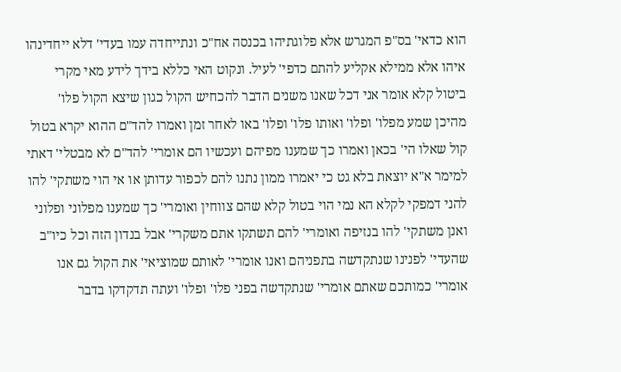הוא כדאי' בס"פ המגרש אלא פלוגתיהו בכנסה אח"כ ונתייחדה עמו בעדי' דלא ייחדינהו איהו אלא ממילא אקליע להתם כדפי' לעיל. ונקוט האי כללא בידך לידע מאי מקרי ביטול קלא אומר אני דכל שאנו משנים הדבר להכחיש הקול כגון שיצא הקול פלו' מהיכן שמע מפלו' ופלו' ואותו פלו' ופלו' באו לאחר זמן ואמרו להד"ם ההוא יקרא בטול קול שאלו הי' בכאן ואמרו כך שמענו מפיהם ועכשיו הם אומרי' להד"ם לא מבטלי' דאתי למימר א"א יוצאת בלא גט כי יאמרו ממון נתנו להם לכפור עדותן או אי הוי משתקי' להו להני דמפקי לקלא הא נמי הוי בטול קלא שהם צווחין ואומרי' כך שמענו מפלוני ופלוני ואנן משתקי' להו בנזיפה ואומרי' להם תשתקו אתם משקרי' אבל בנדון הזה וכל כיו"ב שהעדי' לפנינו שנתקדשה בתפניהם ואנו אומרי' לאותם שמוציאי' את הקול גם אנו אומרי' כמותכם שאתם אומרי' שנתקדשה בפני פלו' ופלו' ועתה תדקדקו בדבר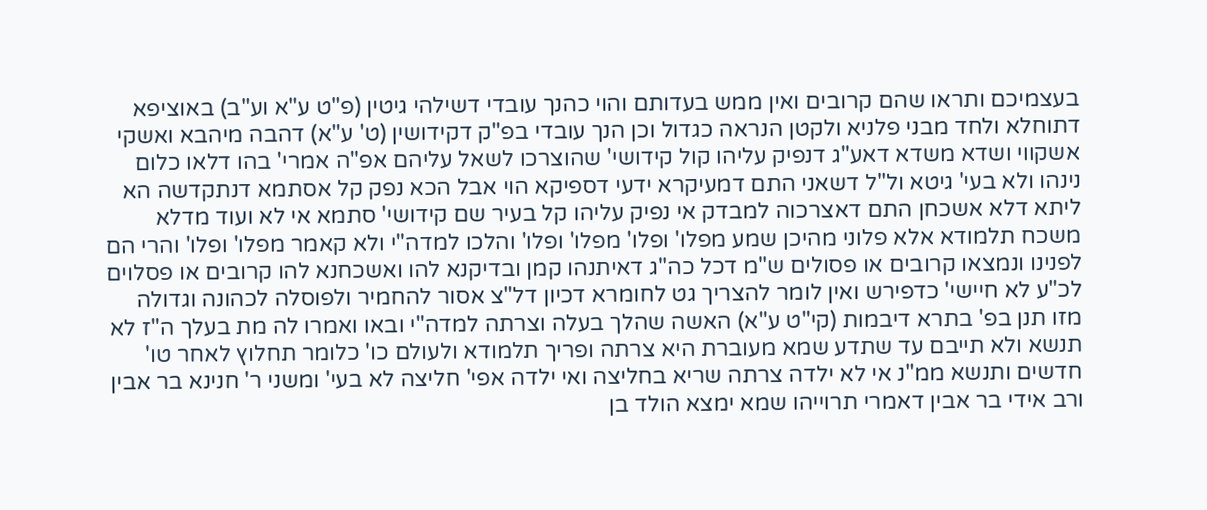בעצמיכם ותראו שהם קרובים ואין ממש בעדותם והוי כהנך עובדי דשילהי גיטין (פ"ט ע"א וע"ב) באוציפא דתוחלא ולחד מבני פלניא ולקטן הנראה כגדול וכן הנך עובדי בפ"ק דקידושין (ט' ע"א) דהבה מיהבא ואשקי אשקווי ושדא משדא דאע"ג דנפיק עליהו קול קידושי' שהוצרכו לשאל עליהם אפ"ה אמרי' בהו דלאו כלום נינהו ולא בעי' גיטא ול"ל דשאני התם דמעיקרא ידעי דספיקא הוי אבל הכא נפק קל אסתמא דנתקדשה הא ליתא דלא אשכחן התם דאצרכוה למבדק אי נפיק עליהו קל בעיר שם קידושי' סתמא אי לא ועוד מדלא משכח תלמודא אלא פלוני מהיכן שמע מפלו' ופלו' מפלו' ופלו' והלכו למדה"י ולא קאמר מפלו' ופלו' והרי הם לפנינו ונמצאו קרובים או פסולים ש"מ דכל כה"ג דאיתנהו קמן ובדיקנא להו ואשכחנא להו קרובים או פסלוים לכ"ע לא חיישי' כדפירש ואין לומר להצריך גט לחומרא דכיון דל"צ אסור להחמיר ולפוסלה לכהונה וגדולה מזו תנן בפ' בתרא דיבמות (קי"ט ע"א) האשה שהלך בעלה וצרתה למדה"י ובאו ואמרו לה מת בעלך ה"ז לא תנשא ולא תייבם עד שתדע שמא מעוברת היא צרתה ופריך תלמודא ולעולם כו' כלומר תחלוץ לאחר טו' חדשים ותנשא ממ"נ אי לא ילדה צרתה שריא בחליצה ואי ילדה אפי' חליצה לא בעי' ומשני ר' חנינא בר אבין ורב אידי בר אבין דאמרי תרוייהו שמא ימצא הולד בן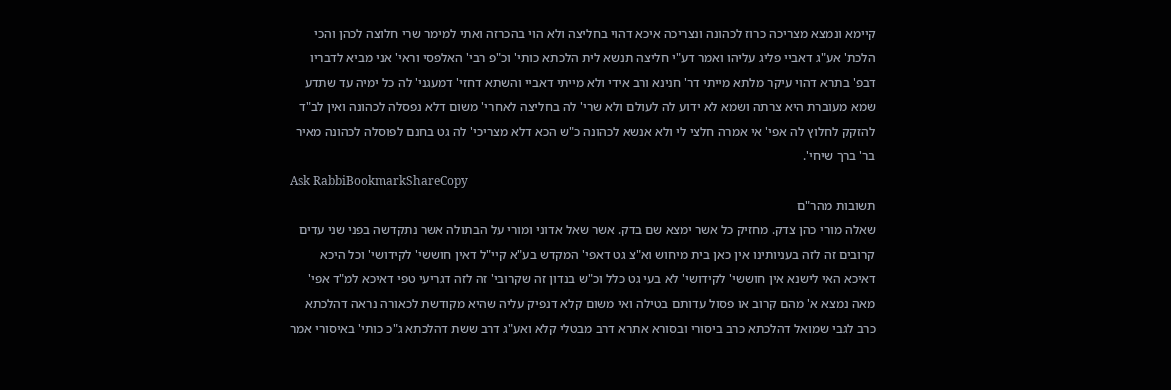קיימא ונמצא מצריכה כרוז לכהונה ונצריכה איכא דהוי בחליצה ולא הוי בהכרזה ואתי למימר שרי חלוצה לכהן והכי הלכת' אע"ג דאביי פליג עליהו ואמר דע"י חליצה תנשא לית הלכתא כותי' וכ"פ רבי' האלפסי וראי' אני מביא לדבריו דבפ' בתרא דהוי עיקר מלתא מייתי דר' חנינא ורב אידי ולא מייתי דאביי והשתא דחזי' דמעגני' לה כל ימיה עד שתדע שמא מעוברת היא צרתה ושמא לא ידוע לה לעולם ולא שרי' לה בחליצה לאחרי' משום דלא נפסלה לכהונה ואין לב"ד להזקק לחלוץ לה אפי' אי אמרה חלצי לי ולא אנשא לכהונה כ"ש הכא דלא מצריכי' לה גט בחנם לפוסלה לכהונה מאיר בר' ברך שיחי'.
Ask RabbiBookmarkShareCopy
תשובות מהר"ם
שאלה מורי כהן צדק. מחזיק כל אשר ימצא שם בדק. אשר שאל אדוני ומורי על הבתולה אשר נתקדשה בפני שני עדים קרובים זה לזה בעניותינו אין כאן בית מיחוש וא"צ גט דאפי' המקדש בע"א קיי"ל דאין חוששי' לקידושי' וכל היכא דאיכא האי לישנא אין חוששי' לקידושי' לא בעי גט כלל וכ"ש בנדון זה שקרובי' זה לזה דגריעי טפי דאיכא למ"ד אפי' מאה נמצא א' מהם קרוב או פסול עדותם בטילה ואי משום קלא דנפיק עליה שהיא מקודשת לכאורה נראה דהלכתא כרב לגבי שמואל דהלכתא כרב ביסורי ובסורא אתרא דרב מבטלי קלא ואע"ג דרב ששת דהלכתא ג"כ כותי' באיסורי אמר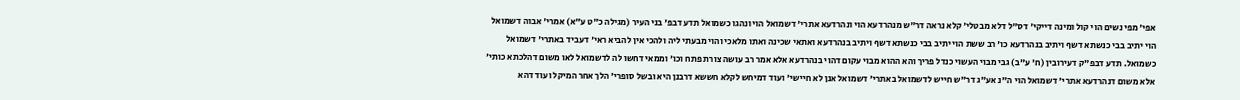אפי' מפי נשים הוי קול ומינה דייקי' דס"ל דלא מבטלי' קלא נראה דר"ש מנהרדעא הוי ונהרדעא אתרי' דשמואל הוי ונהגו כשמואל תדע דבפ' בני העיר (מגילה כ"ט ע"א) אמרי' אבוה דשמואל הוי יתיב בבי כנשתא דשף ויתיב בנהרדעא כו' רב ששת הוי יתיב בבי כנשתא דשף ויתיב בנהרדעא ואתאי שכינה ואתו מלאכי והוי מבעתי ליה ולהכי אין להביא ראי' דעביד באתרי' דשמואל כשמואל. תדע דבפ"ק דעירובין (ח' ע"ב) גבי מבוי העשוי כנדל פריך והא ההוא מבוי עקום דהוי בנהרדעא אלא אמר רב עושה צורת פתח וכו' וממאי דחשו לה לדשמואל לאו משום דהלכתא כותי' אלא משום דנהרדעא אתרי' דשמואל הוי ה"נ אע"ג דר"ש חייש לדשמואל באתרי' דשמואל אנן לא חיישי' ועוד דמיחש לקלא חששא דרבנן היא ובשל סופרי' הלך אחר המיקל ועוד דהא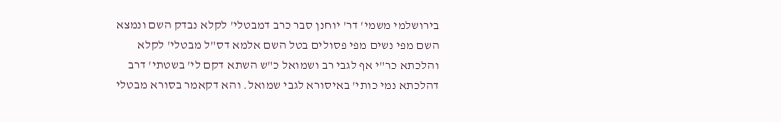בירושלמי משמי' דר' יוחנן סבר כרב דמבטלי' לקלא נבדק השם ונמצא השם מפי נשים מפי פסולים בטל השם אלמא דס"ל מבטלי' לקלא והלכתא כר"י אף לגבי רב ושמואל כ"ש השתא דקם לי' בשטתי' דרב דהלכתא נמי כותי' באיסורא לגבי שמואל. והא דקאמר בסורא מבטלי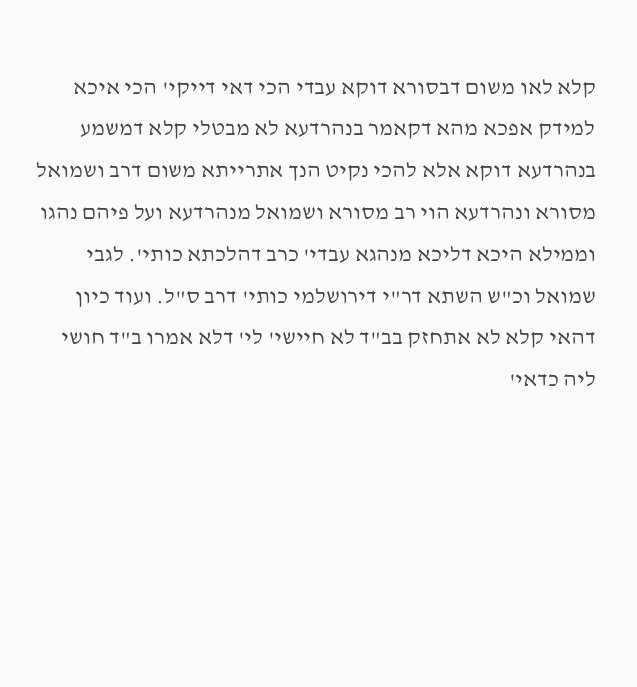קלא לאו משום דבסורא דוקא עבדי הכי דאי דייקי' הכי איכא למידק אפכא מהא דקאמר בנהרדעא לא מבטלי קלא דמשמע בנהרדעא דוקא אלא להכי נקיט הנך אתרייתא משום דרב ושמואל מסורא ונהרדעא הוי רב מסורא ושמואל מנהרדעא ועל פיהם נהגו וממילא היכא דליכא מנהגא עבדי' כרב דהלכתא כותי'. לגבי שמואל וכ"ש השתא דר"י דירושלמי כותי' דרב ס"ל. ועוד כיון דהאי קלא לא אתחזק בב"ד לא חיישי' לי' דלא אמרו ב"ד חושי ליה כדאי'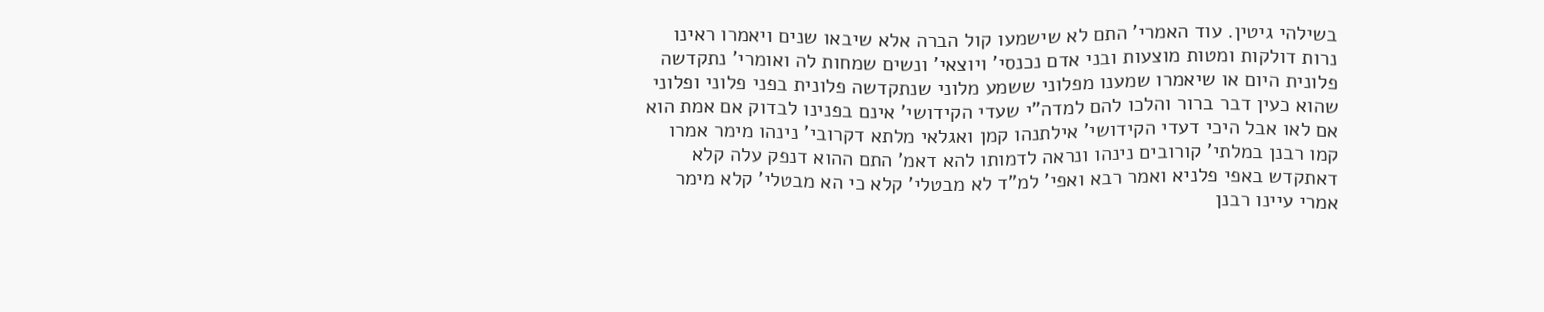בשילהי גיטין. עוד האמרי' התם לא שישמעו קול הברה אלא שיבאו שנים ויאמרו ראינו נרות דולקות ומטות מוצעות ובני אדם נכנסי' ויוצאי' ונשים שמחות לה ואומרי' נתקדשה פלונית היום או שיאמרו שמענו מפלוני ששמע מלוני שנתקדשה פלונית בפני פלוני ופלוני שהוא כעין דבר ברור והלכו להם למדה"י שעדי הקידושי' אינם בפנינו לבדוק אם אמת הוא אם לאו אבל היכי דעדי הקידושי' אילתנהו קמן ואגלאי מלתא דקרובי' נינהו מימר אמרו קמו רבנן במלתי' קורובים נינהו ונראה לדמותו להא דאמ' התם ההוא דנפק עלה קלא דאתקדש באפי פלניא ואמר רבא ואפי' למ"ד לא מבטלי' קלא כי הא מבטלי' קלא מימר אמרי עיינו רבנן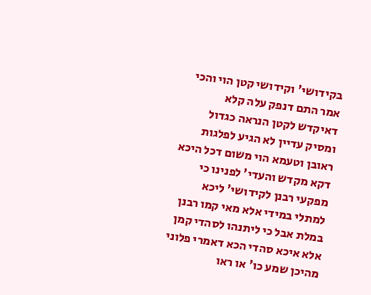בקידושי' וקידושי קטן הוי והכי אמר התם דנפק עלה קלא דאיקדש לקטן הנראה כגדול ומסיק עדיין לא הגיע לפלגות ראובן וטעמא הוי משום דכל היכא דקא מקדש והעדי' לפנינו כי מפקעי רבנן לקידושי' ליכא למתלי במידי אלא מאי קמו רבנן במלת אבל כי ליתנהו לסהדי קמן אלא איכא סהדי הכא דאמרי פלוני מהיכן שמע כו' או ראו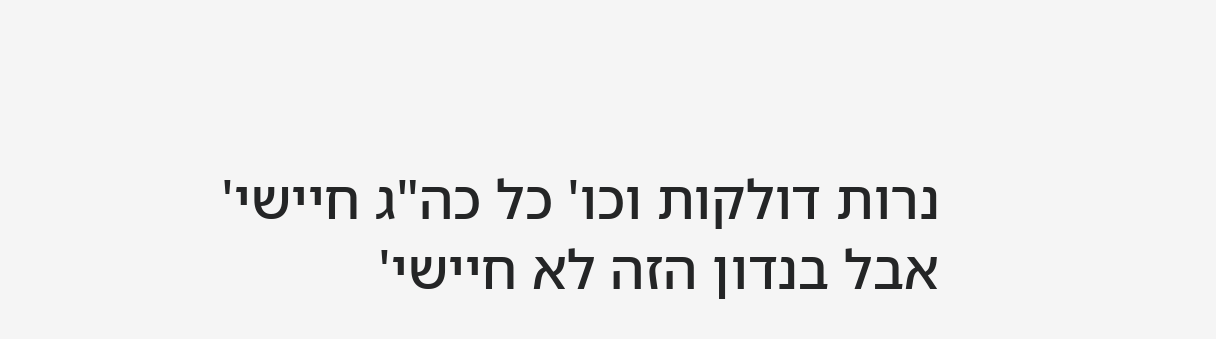נרות דולקות וכו' כל כה"ג חיישי' אבל בנדון הזה לא חיישי'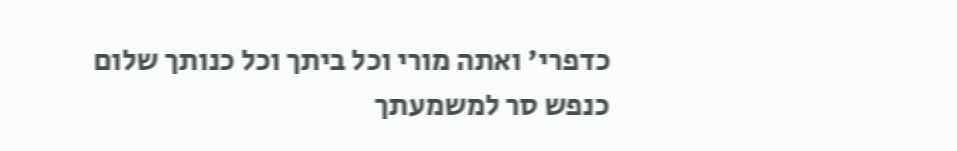כדפרי' ואתה מורי וכל ביתך וכל כנותך שלום כנפש סר למשמעתך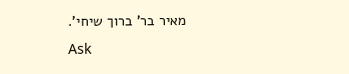מאיר בר' ברוך שיחי'.
Ask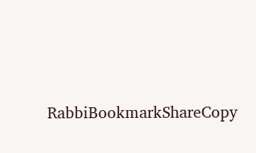RabbiBookmarkShareCopy